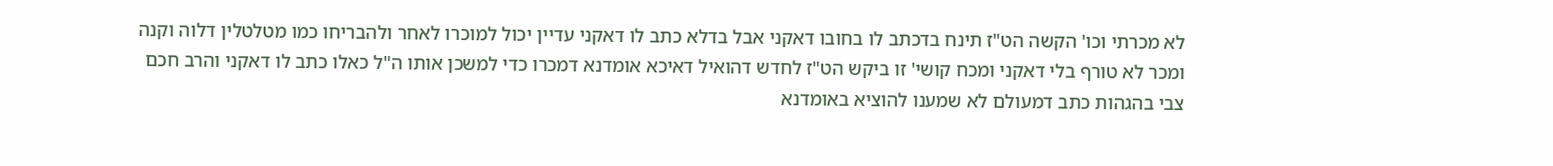לא מכרתי וכו' הקשה הט"ז תינח בדכתב לו בחובו דאקני אבל בדלא כתב לו דאקני עדיין יכול למוכרו לאחר ולהבריחו כמו מטלטלין דלוה וקנה ומכר לא טורף בלי דאקני ומכח קושי' זו ביקש הט"ז לחדש דהואיל דאיכא אומדנא דמכרו כדי למשכן אותו ה"ל כאלו כתב לו דאקני והרב חכם צבי בהגהות כתב דמעולם לא שמענו להוציא באומדנא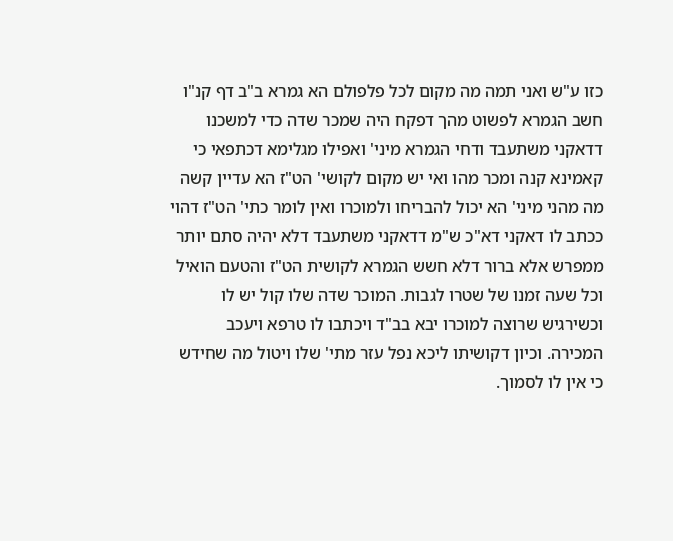כזו ע"ש ואני תמה מה מקום לכל פלפולם הא גמרא ב"ב דף קנ"ו חשב הגמרא לפשוט מהך דפקח היה שמכר שדה כדי למשכנו דדאקני משתעבד ודחי הגמרא מיני' ואפילו מגלימא דכתפאי כי קאמינא קנה ומכר מהו ואי יש מקום לקושי' הט"ז הא עדיין קשה מה מהני מיני' הא יכול להבריחו ולמוכרו ואין לומר כתי' הט"ז דהוי ככתב לו דאקני דא"כ ש"מ דדאקני משתעבד דלא יהיה סתם יותר ממפרש אלא ברור דלא חשש הגמרא לקושית הט"ז והטעם הואיל וכל שעה זמנו של שטרו לגבות. המוכר שדה שלו קול יש לו וכשירגיש שרוצה למוכרו יבא בב"ד ויכתבו לו טרפא ויעכב המכירה. וכיון דקושיתו ליכא נפל עזר מתי' שלו ויטול מה שחידש כי אין לו לסמוך.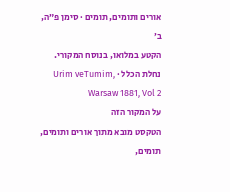אורים ותומים, תומים · סימן פ״ה, ב׳
הקטע במלואו, בנוסח המקורי.
נחלת הכלל · Urim veTumim, Warsaw 1881, Vol 2
על המקור הזה
הטקסט מובא מתוך אורים ותומים, תומים,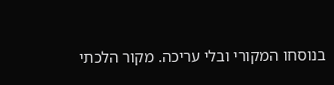בנוסחו המקורי ובלי עריכה. מקור הלכתי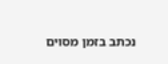נכתב בזמן מסוים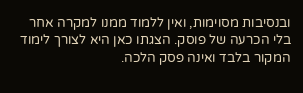ובנסיבות מסוימות, ואין ללמוד ממנו למקרה אחר בלי הכרעה של פוסק. הצגתו כאן היא לצורך לימוד המקור בלבד ואינה פסק הלכה.